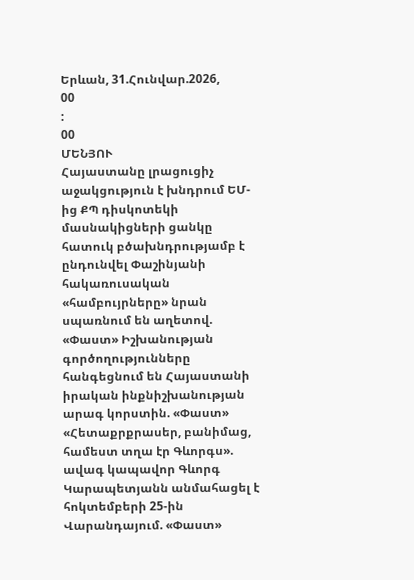Երևան, 31.Հունվար.2026,
00
:
00
ՄԵՆՅՈՒ
Հայաստանը լրացուցիչ աջակցություն է խնդրում ԵՄ-ից ՔՊ դիսկոտեկի մասնակիցների ցանկը հատուկ բծախնդրությամբ է ընդունվել Փաշինյանի հակառուսական «համբույրները» նրան սպառնում են աղետով. «Փաստ» Իշխանության գործողությունները հանգեցնում են Հայաստանի իրական ինքնիշխանության արագ կորստին. «Փաստ» «Հետաքրքրասեր, բանիմաց, համեստ տղա էր Գևորգս». ավագ կապավոր Գևորգ Կարապետյանն անմահացել է հոկտեմբերի 25-ին Վարանդայում. «Փաստ»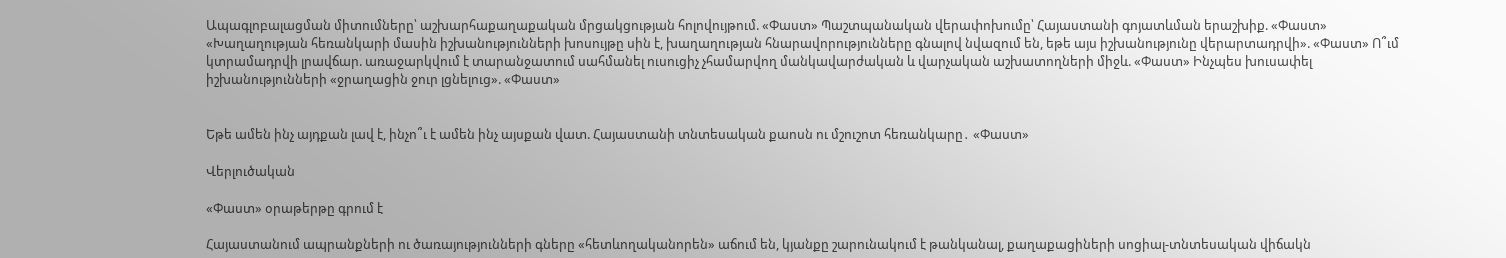Ապագլոբալացման միտումները՝ աշխարհաքաղաքական մրցակցության հոլովույթում. «Փաստ» Պաշտպանական վերափոխումը՝ Հայաստանի գոյատևման երաշխիք. «Փաստ» «Խաղաղության հեռանկարի մասին իշխանությունների խոսույթը սին է, խաղաղության հնարավորությունները գնալով նվազում են, եթե այս իշխանությունը վերարտադրվի». «Փաստ» Ո՞ւմ կտրամադրվի լրավճար. առաջարկվում է տարանջատում սահմանել ուսուցիչ չհամարվող մանկավարժական և վարչական աշխատողների միջև. «Փաստ» Ինչպես խուսափել իշխանությունների «ջրաղացին ջուր լցնելուց». «Փաստ»


Եթե ամեն ինչ այդքան լավ է, ինչո՞ւ է ամեն ինչ այսքան վատ. Հայաստանի տնտեսական քաոսն ու մշուշոտ հեռանկարը․ «Փաստ»

Վերլուծական

«Փաստ» օրաթերթը գրում է

Հայաստանում ապրանքների ու ծառայությունների գները «հետևողականորեն» աճում են, կյանքը շարունակում է թանկանալ, քաղաքացիների սոցիալ-տնտեսական վիճակն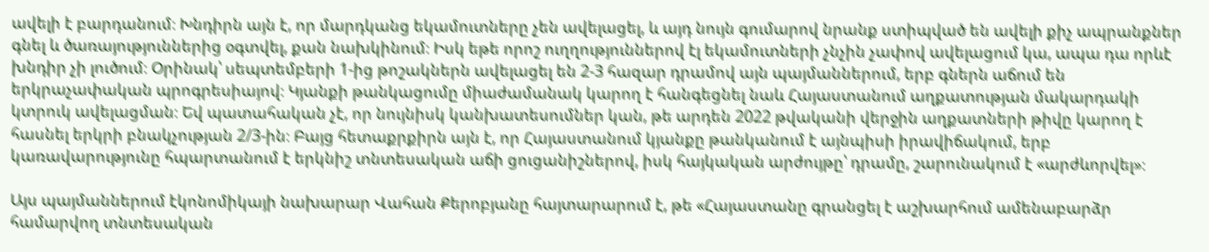ավելի է բարդանում։ Խնդիրն այն է, որ մարդկանց եկամուտները չեն ավելացել, և այդ նույն գումարով նրանք ստիպված են ավելի քիչ ապրանքներ գնել և ծառայություններից օգտվել, քան նախկինում։ Իսկ եթե որոշ ուղղություններով էլ եկամուտների չնչին չափով ավելացում կա, ապա դա որևէ խնդիր չի լուծում։ Օրինակ՝ սեպտեմբերի 1-ից թոշակներն ավելացել են 2-3 հազար դրամով այն պայմաններում, երբ գներն աճում են երկրաչափական պրոգրեսիայով։ Կյանքի թանկացումը միաժամանակ կարող է հանգեցնել նաև Հայաստանում աղքատության մակարդակի կտրուկ ավելացման։ Եվ պատահական չէ, որ նույնիսկ կանխատեսումներ կան, թե արդեն 2022 թվականի վերջին աղքատների թիվը կարող է հասնել երկրի բնակչության 2/3-ին։ Բայց հետաքրքիրն այն է, որ Հայաստանում կյանքը թանկանում է այնպիսի իրավիճակում, երբ կառավարությունը հպարտանում է երկնիշ տնտեսական աճի ցուցանիշներով, իսկ հայկական արժույթը՝ դրամը, շարունակում է «արժևորվել»։

Այս պայմաններում էկոնոմիկայի նախարար Վահան Քերոբյանը հայտարարում է, թե «Հայաստանը գրանցել է աշխարհում ամենաբարձր համարվող տնտեսական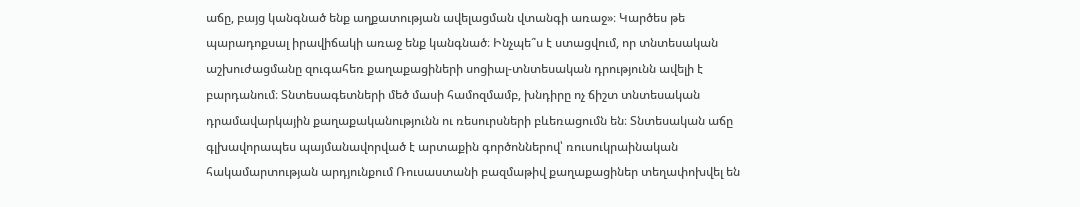աճը, բայց կանգնած ենք աղքատության ավելացման վտանգի առաջ»։ Կարծես թե պարադոքսալ իրավիճակի առաջ ենք կանգնած։ Ինչպե՞ս է ստացվում, որ տնտեսական աշխուժացմանը զուգահեռ քաղաքացիների սոցիալ-տնտեսական դրությունն ավելի է բարդանում։ Տնտեսագետների մեծ մասի համոզմամբ, խնդիրը ոչ ճիշտ տնտեսական դրամավարկային քաղաքականությունն ու ռեսուրսների բևեռացումն են։ Տնտեսական աճը գլխավորապես պայմանավորված է արտաքին գործոններով՝ ռուսուկրաինական հակամարտության արդյունքում Ռուսաստանի բազմաթիվ քաղաքացիներ տեղափոխվել են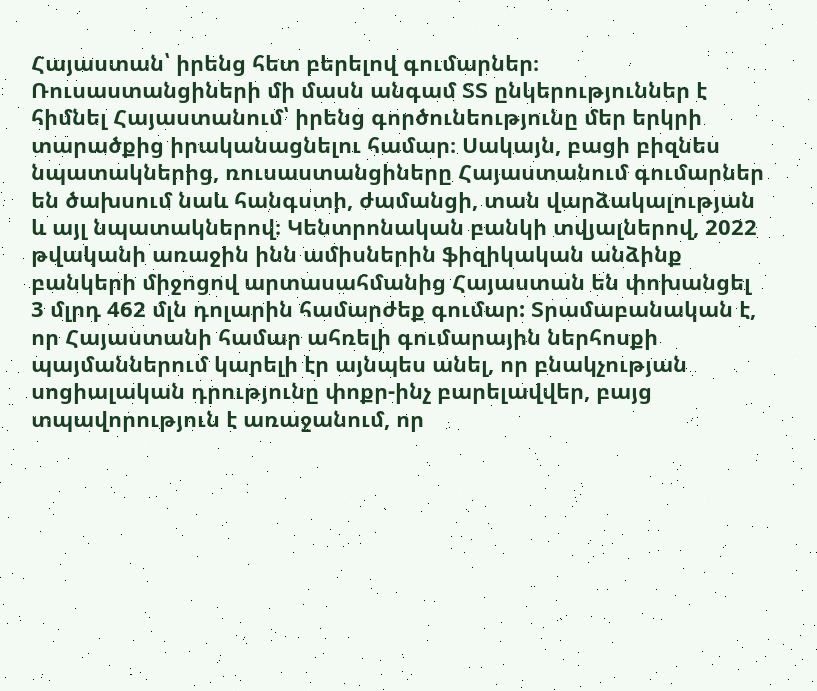Հայաստան՝ իրենց հետ բերելով գումարներ։ Ռուսաստանցիների մի մասն անգամ ՏՏ ընկերություններ է հիմնել Հայաստանում՝ իրենց գործունեությունը մեր երկրի տարածքից իրականացնելու համար։ Սակայն, բացի բիզնես նպատակներից, ռուսաստանցիները Հայաստանում գումարներ են ծախսում նաև հանգստի, ժամանցի, տան վարձակալության և այլ նպատակներով։ Կենտրոնական բանկի տվյալներով, 2022 թվականի առաջին ինն ամիսներին ֆիզիկական անձինք բանկերի միջոցով արտասահմանից Հայաստան են փոխանցել 3 մլրդ 462 մլն դոլարին համարժեք գումար: Տրամաբանական է, որ Հայաստանի համար ահռելի գումարային ներհոսքի պայմաններում կարելի էր այնպես անել, որ բնակչության սոցիալական դրությունը փոքր-ինչ բարելավվեր, բայց տպավորություն է առաջանում, որ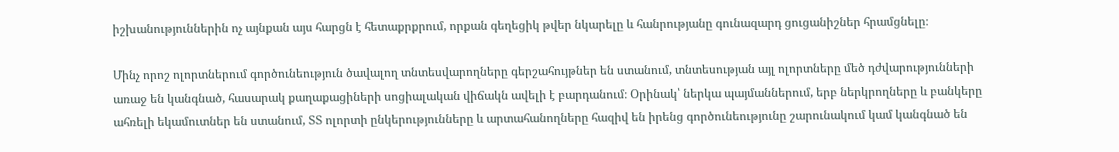իշխանություններին ոչ այնքան այս հարցն է հետաքրքրում, որքան գեղեցիկ թվեր նկարելը և հանրությանը գունազարդ ցուցանիշներ հրամցնելը։

Մինչ որոշ ոլորտներում գործունեություն ծավալող տնտեսվարողները գերշահույթներ են ստանում, տնտեսության այլ ոլորտները մեծ դժվարությունների առաջ են կանգնած, հասարակ քաղաքացիների սոցիալական վիճակն ավելի է բարդանում։ Օրինակ՝ ներկա պայմաններում, երբ ներկրողները և բանկերը ահռելի եկամուտներ են ստանում, ՏՏ ոլորտի ընկերությունները և արտահանողները հազիվ են իրենց գործունեությունը շարունակում կամ կանգնած են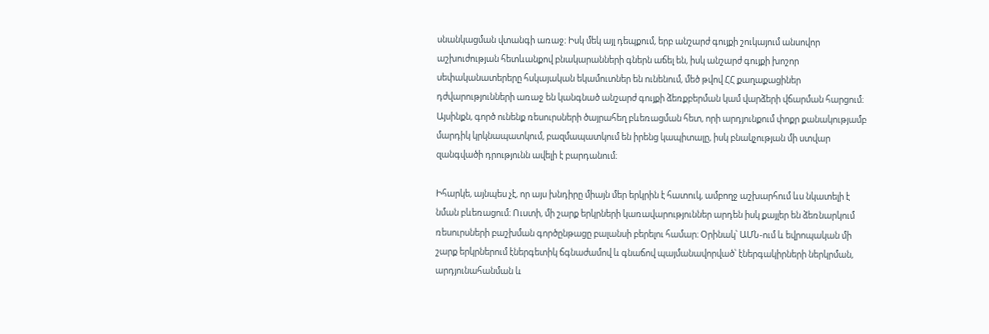սնանկացման վտանգի առաջ։ Իսկ մեկ այլ դեպքում, երբ անշարժ գույքի շուկայում անսովոր աշխուժության հետևանքով բնակարանների գներն աճել են, իսկ անշարժ գույքի խոշոր սեփականատերերը հսկայական եկամուտներ են ունենում, մեծ թվով ՀՀ քաղաքացիներ դժվարությունների առաջ են կանգնած անշարժ գույքի ձեռքբերման կամ վարձերի վճարման հարցում։ Այսինքն, գործ ունենք ռեսուրսների ծայրահեղ բևեռացման հետ, որի արդյունքում փոքր քանակությամբ մարդիկ կրկնապատկում, բազմապատկում են իրենց կապիտալը, իսկ բնակչության մի ստվար զանգվածի դրությունն ավելի է բարդանում։

Իհարկե, այնպես չէ, որ այս խնդիրը միայն մեր երկրին է հատուկ, ամբողջ աշխարհում ևս նկատելի է նման բևեռացում։ Ուստի, մի շարք երկրների կառավարություններ արդեն իսկ քայլեր են ձեռնարկում ռեսուրսների բաշխման գործընթացը բալանսի բերելու համար։ Օրինակ՝ ԱՄՆ-ում և եվրոպական մի շարք երկրներում էներգետիկ ճգնաժամով և գնաճով պայմանավորված՝ էներգակիրների ներկրման, արդյունահանման և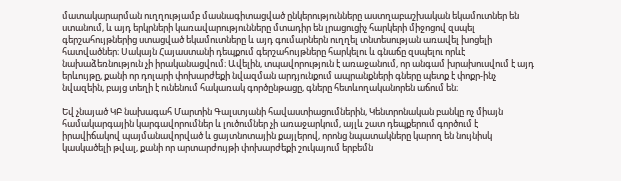մատակարարման ուղղությամբ մասնագիտացված ընկերությունները աստղաբաշխական եկամուտներ են ստանում, և այդ երկրների կառավարությունները մտադիր են լրացուցիչ հարկերի միջոցով զսպել գերշահույթներից ստացված եկամուտները և այդ գումարներն ուղղել տնտեսության առավել խոցելի հատվածներ։ Սակայն Հայաստանի դեպքում գերշահույթները հարկելու և գնաճը զսպելու որևէ նախաձեռնություն չի իրականացվում։ Ավելին, տպավորություն է առաջանում, որ անգամ խրախուսվում է այդ երևույթը, քանի որ դոլարի փոխարժեքի նվազման արդյունքում ապրանքների գները պետք է փոքր-ինչ նվազեին, բայց տեղի է ունենում հակառակ գործընթացը, գները հետևողականորեն աճում են։

Եվ չնայած ԿԲ նախագահ Մարտին Գալստյանի հավաստիացումներին, Կենտրոնական բանկը ոչ միայն համակարգային կարգավորումներ և լուծումներ չի առաջարկում, այլև շատ դեպքերում գործում է իրավիճակով պայմանավորված և ցայտնոտային քայլերով, որոնց նպատակները կարող են նույնիսկ կասկածելի թվալ, քանի որ արտարժույթի փոխարժեքի շուկայում երբեմն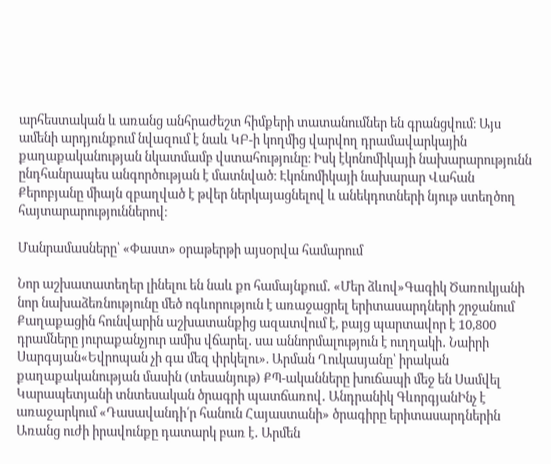արհեստական և առանց անհրաժեշտ հիմքերի տատանումներ են գրանցվում։ Այս ամենի արդյունքում նվազում է նաև ԿԲ-ի կողմից վարվող դրամավարկային քաղաքականության նկատմամբ վստահությունը։ Իսկ էկոնոմիկայի նախարարությունն ընդհանրապես անգործության է մատնված։ Էկոնոմիկայի նախարար Վահան Քերոբյանը միայն զբաղված է թվեր ներկայացնելով և անեկդոտների նյութ ստեղծող հայտարարություններով։

Մանրամասները՝ «Փաստ» օրաթերթի այսօրվա համարում

Նոր աշխատատեղեր լինելու են նաև քո համայնքում․ «Մեր ձևով»Գագիկ Ծառուկյանի նոր նախաձեռնությունը մեծ ոգևորություն է առաջացրել երիտասարդների շրջանում Քաղաքացին հունվարին աշխատանքից ազատվում է, բայց պարտավոր է 10,800 դրամները յուրաքանչյուր ամիս վճարել․ սա աննորմալություն է ուղղակի․ Նաիրի Սարգսյան«Եվրոպան չի գա մեզ փրկելու». Արման Ղուկասյանը՝ իրական քաղաքականության մասին (տեսանյութ) ՔՊ-ականները խուճապի մեջ են Սամվել Կարապետյանի տնտեսական ծրագրի պատճառով․ Անդրանիկ ԳևորգյանԻնչ է առաջարկում «Դասավանդի՛ր հանուն Հայաստանի» ծրագիրը երիտասարդներին Առանց ուժի իրավունքը դատարկ բառ է․ Արմեն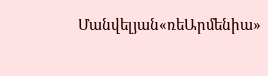Մանվելյան«ռեԱրմենիա»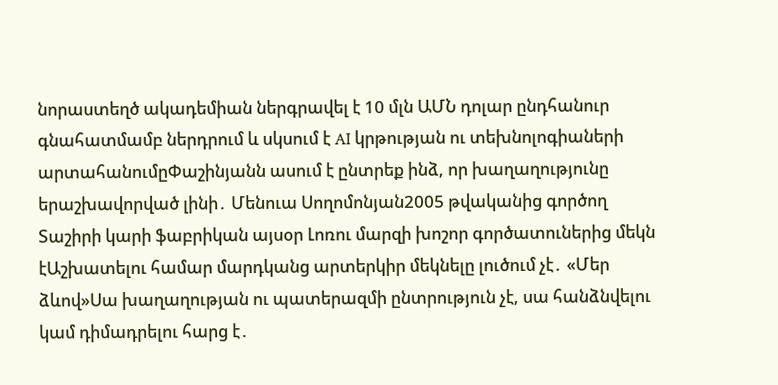նորաստեղծ ակադեմիան ներգրավել է 10 մլն ԱՄՆ դոլար ընդհանուր գնահատմամբ ներդրում և սկսում է AI կրթության ու տեխնոլոգիաների արտահանումըՓաշինյանն ասում է ընտրեք ինձ, որ խաղաղությունը երաշխավորված լինի․ Մենուա Սողոմոնյան2005 թվականից գործող Տաշիրի կարի ֆաբրիկան այսօր Լոռու մարզի խոշոր գործատուներից մեկն էԱշխատելու համար մարդկանց արտերկիր մեկնելը լուծում չէ․ «Մեր ձևով»Սա խաղաղության ու պատերազմի ընտրություն չէ, սա հանձնվելու կամ դիմադրելու հարց է․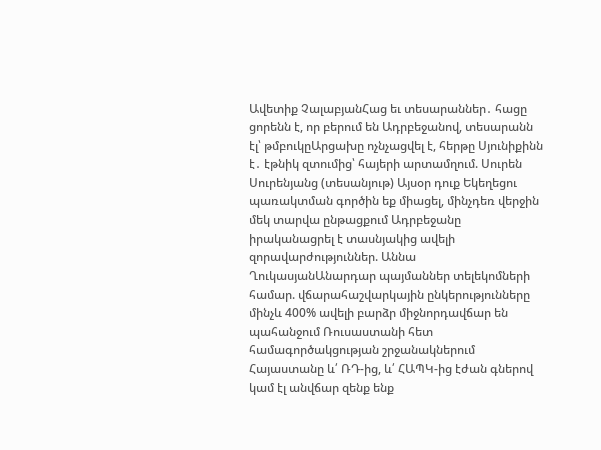Ավետիք ՉալաբյանՀաց եւ տեսարաններ․ հացը ցորենն է, որ բերում են Ադրբեջանով, տեսարանն էլ՝ թմբուկըԱրցախը ոչնչացվել է, հերթը Սյունիքինն է․ էթնիկ զտումից՝ հայերի արտամղում. Սուրեն Սուրենյանց (տեսանյութ) Այսօր դուք Եկեղեցու պառակտման գործին եք միացել, մինչդեռ վերջին մեկ տարվա ընթացքում Ադրբեջանը իրականացրել է տասնյակից ավելի զորավարժություններ. Աննա ՂուկասյանԱնարդար պայմաններ տելեկոմների համար. վճարահաշվարկային ընկերությունները մինչև 400% ավելի բարձր միջնորդավճար են պահանջում Ռուսաստանի հետ համագործակցության շրջանակներում Հայաստանը և՛ ՌԴ-ից, և՛ ՀԱՊԿ-ից էժան գներով կամ էլ անվճար զենք ենք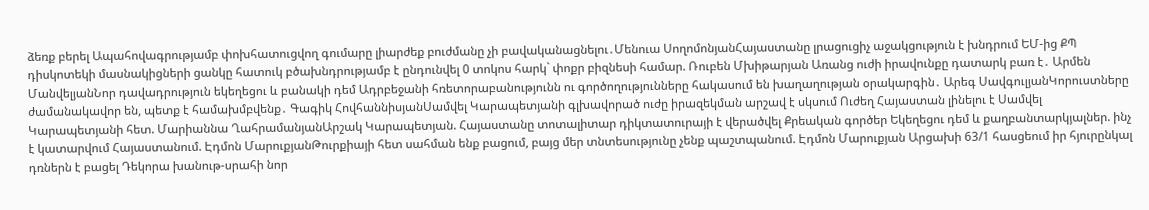ձեռք բերել Ապահովագրությամբ փոխհատուցվող գումարը լիարժեք բուժմանը չի բավականացնելու․Մենուա ՍողոմոնյանՀայաստանը լրացուցիչ աջակցություն է խնդրում ԵՄ-ից ՔՊ դիսկոտեկի մասնակիցների ցանկը հատուկ բծախնդրությամբ է ընդունվել 0 տոկոս հարկ` փոքր բիզնեսի համար. Ռուբեն Մխիթարյան Առանց ուժի իրավունքը դատարկ բառ է․ Արմեն ՄանվելյանՆոր դավադրություն եկեղեցու և բանակի դեմ Ադրբեջանի հռետորաբանությունն ու գործողությունները հակասում են խաղաղության օրակարգին․ Արեգ ՍավգուլյանԿորուստները ժամանակավոր են, պետք է համախմբվենք․ Գագիկ ՀովհաննիսյանՍամվել Կարապետյանի գլխավորած ուժը իրազեկման արշավ է սկսում Ուժեղ Հայաստան լինելու է Սամվել Կարապետյանի հետ. Մարիաննա ՂահրամանյանԱրշակ Կարապետյան. Հայաստանը տոտալիտար դիկտատուրայի է վերածվել Քրեական գործեր Եկեղեցու դեմ և քաղբանտարկյալներ. ինչ է կատարվում Հայաստանում. Էդմոն ՄարուքյանԹուրքիայի հետ սահման ենք բացում, բայց մեր տնտեսությունը չենք պաշտպանում. Էդմոն Մարուքյան Արցախի 63/1 հասցեում իր հյուրընկալ դռներն է բացել Դեկորա խանութ-սրահի նոր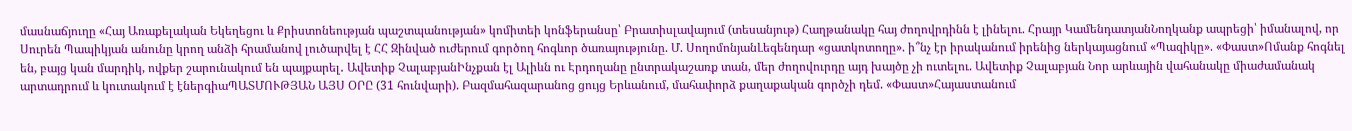մասնաճյուղը «Հայ Առաքելական Եկեղեցու և Քրիստոնեության պաշտպանության» կոմիտեի կոնֆերանսը՝ Բրատիսլավայում (տեսանյութ) Հաղթանակը հայ ժողովրդինն է լինելու. Հրայր ԿամենդատյանՆողկանք ապրեցի՝ իմանալով, որ Սուրեն Պապիկյան անունը կրող անձի հրամանով լուծարվել է ՀՀ Զինված ուժերում գործող հոգևոր ծառայությունը. Մ. ՍողոմոնյանԼեգենդար «ցատկոտողը». ի՞նչ էր իրականում իրենից ներկայացնում «Պազիկը». «Փաստ»Ոմանք հոգնել են, բայց կան մարդիկ, ովքեր շարունակում են պայքարել․ Ավետիք ՉալաբյանԻնչքան էլ Ալիևն ու Էրդողանը ընտրակաշառք տան, մեր ժողովուրդը այդ խայծը չի ուտելու. Ավետիք Չալաբյան Նոր արևային վահանակը միաժամանակ արտադրում և կուտակում է էներգիաՊԱՏՄՈՒԹՅԱՆ ԱՅՍ ՕՐԸ (31 հունվարի). Բազմահազարանոց ցույց Երևանում, մահափորձ քաղաքական գործչի դեմ. «Փաստ»Հայաստանում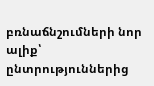բռնաճնշումների նոր ալիք՝ ընտրություններից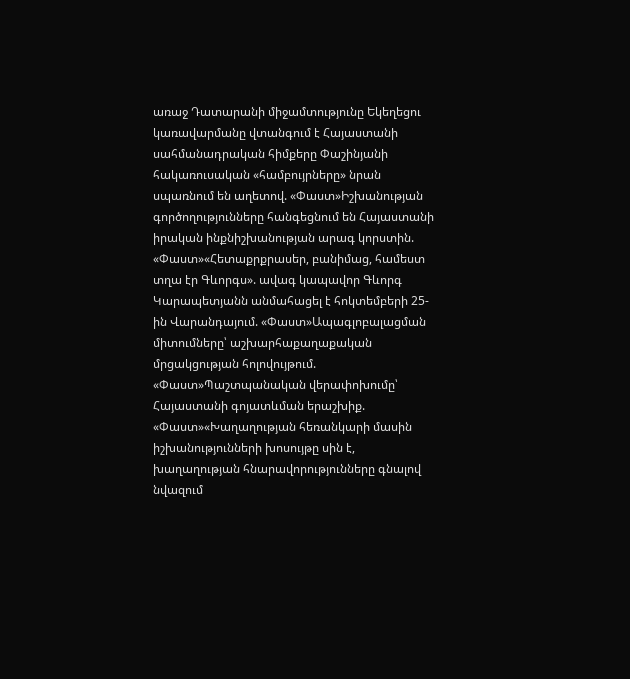առաջ Դատարանի միջամտությունը Եկեղեցու կառավարմանը վտանգում է Հայաստանի սահմանադրական հիմքերը Փաշինյանի հակառուսական «համբույրները» նրան սպառնում են աղետով. «Փաստ»Իշխանության գործողությունները հանգեցնում են Հայաստանի իրական ինքնիշխանության արագ կորստին. «Փաստ»«Հետաքրքրասեր, բանիմաց, համեստ տղա էր Գևորգս». ավագ կապավոր Գևորգ Կարապետյանն անմահացել է հոկտեմբերի 25-ին Վարանդայում. «Փաստ»Ապագլոբալացման միտումները՝ աշխարհաքաղաքական մրցակցության հոլովույթում. «Փաստ»Պաշտպանական վերափոխումը՝ Հայաստանի գոյատևման երաշխիք. «Փաստ»«Խաղաղության հեռանկարի մասին իշխանությունների խոսույթը սին է, խաղաղության հնարավորությունները գնալով նվազում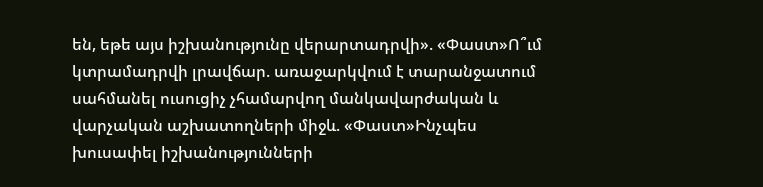են, եթե այս իշխանությունը վերարտադրվի». «Փաստ»Ո՞ւմ կտրամադրվի լրավճար. առաջարկվում է տարանջատում սահմանել ուսուցիչ չհամարվող մանկավարժական և վարչական աշխատողների միջև. «Փաստ»Ինչպես խուսափել իշխանությունների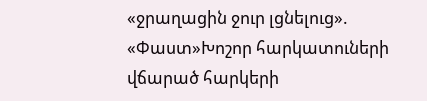«ջրաղացին ջուր լցնելուց». «Փաստ»Խոշոր հարկատուների վճարած հարկերի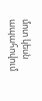մոտ կեսն ապահովում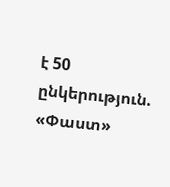է 50 ընկերություն. «Փաստ»